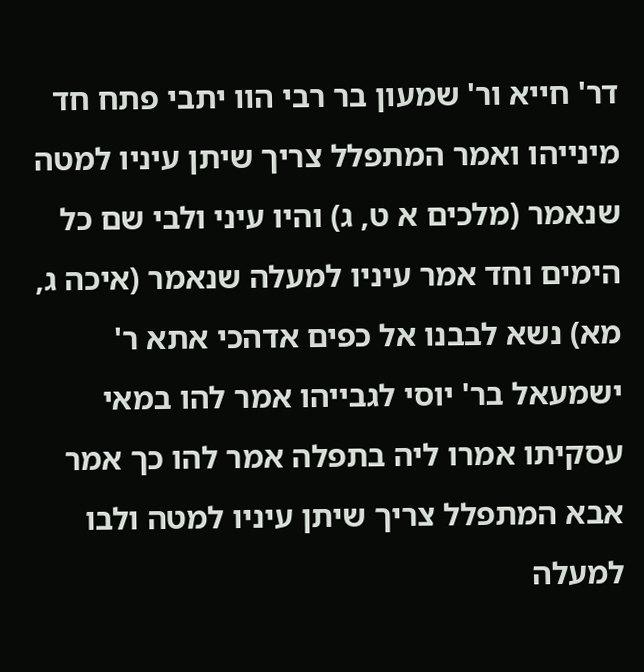דר' חייא ור' שמעון בר רבי הוו יתבי פתח חד מינייהו ואמר המתפלל צריך שיתן עיניו למטה שנאמר (מלכים א ט, ג) והיו עיני ולבי שם כל הימים וחד אמר עיניו למעלה שנאמר (איכה ג, מא) נשא לבבנו אל כפים אדהכי אתא ר' ישמעאל בר' יוסי לגבייהו אמר להו במאי עסקיתו אמרו ליה בתפלה אמר להו כך אמר אבא המתפלל צריך שיתן עיניו למטה ולבו למעלה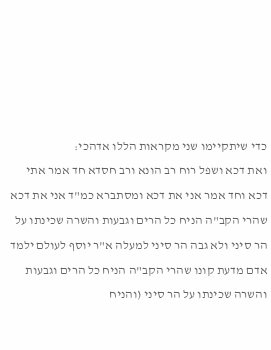כדי שיתקיימו שני מקראות הללו אדהכי:
ואת דכא ושפל רוח רב הונא ורב חסדא חד אמר אתי דכא וחד אמר אני את דכא ומסתברא כמ"ד אני את דכא שהרי הקב"ה הניח כל הרים וגבעות והשרה שכינתו על הר סיני ולא גבה הר סיני למעלה א"ר יוסף לעולם ילמד אדם מדעת קונו שהרי הקב"ה הניח כל הרים וגבעות והשרה שכינתו על הר סיני (והניח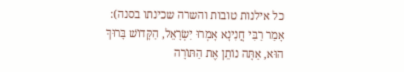כל אילנות טובות והשרה שכינתו בסנה):
אָמַר רַבִּי חֲנִינָא אָמְרוּ יִשְׂרָאֵל, הַקָּדוֹשׁ בָּרוּךְ הוּא, אַתָּה נוֹתֵן אֶת הַתּוֹרָה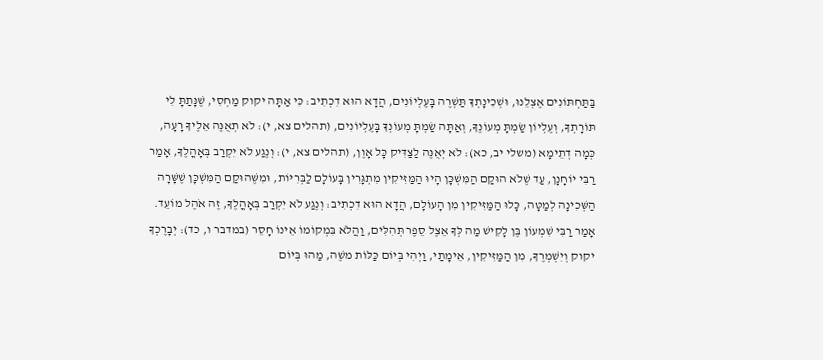בַּתַּחְתּוֹנִים אֶצְלֵנוּ, וּשְׁכִינָתְךָ תַּשְׁרֶה בָּעֶלְיוֹנִים, הֲדָא הוּא דִכְתִיב: כִּי אַתָּה יקוק מַחְסִי, שֶׁנָּתַתָּ לִי תּוֹרָתְךָ, וְעֶלְיוֹן שַׂמְתָּ מְעוֹנֶךָ, וְאַתָּה שַׂמְתָּ מְעוֹנְךָ בָּעֶלְיוֹנִים, (תהלים צא, י): לֹא תְאֻנֶּה אֵלֶיךָ רָעָה, כְּמָה דְתֵימָא (משלי יב, כא): לֹא יְאֻנֶּה לַצַּדִּיק כָּל אָוֶן, (תהלים צא, י): וְנֶגַע לֹא יִקְרַב בְּאָהֳלֶךָ, אָמַר רַבִּי יוֹחָנָן, עַד שֶׁלֹא הוּקַם הַמִּשְׁכָּן הָיוּ הַמַּזִּיקִין מִתְגָּרִין בָּעוֹלָם לַבְּרִיּוֹת, וּמִשֶּׁהוּקַם הַמִּשְׁכָּן שֶׁשָּׁרָה הַשְּׁכִינָה לְמַטָּה, כָּלוּ הַמַּזִּיקִין מִן הָעוֹלָם, הֲדָא הוּא דִכְתִיב: וְנֶגַע לֹא יִקְרַב בְּאָהֳלֶךָ, זֶה אֹהֶל מוֹעֵד. אָמַר רַבִּי שִׁמְעוֹן בֶּן לָקִישׁ מַה לְּךָ אֵצֶל סֵפֶר תְּהִלִּים, וַהֲלֹא בִּמְקוֹמוֹ אֵינוֹ חָסֵר (במדבר ו, כד): יְבָרֶכְךָ יקוק וְיִשְׁמְרֶךָ, מִן הַמַּזִּיקִין, אֵימָתַי, וַיְהִי בְּיוֹם כַּלּוֹת משֶׁה, מַהוּ בְּיוֹם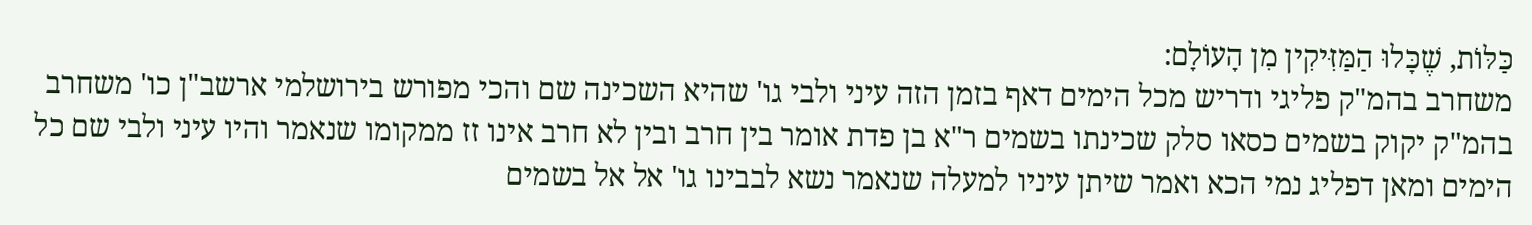כַּלּוֹת, שֶׁכָּלוּ הַמַּזִּיקִין מִן הָעוֹלָם:
משחרב בהמ"ק פליגי ודריש מכל הימים דאף בזמן הזה עיני ולבי גו' שהיא השכינה שם והכי מפורש בירושלמי ארשב"ן כו' משחרב בהמ"ק יקוק בשמים כסאו סלק שכינתו בשמים ר"א בן פדת אומר בין חרב ובין לא חרב אינו זז ממקומו שנאמר והיו עיני ולבי שם כל הימים ומאן דפליג נמי הכא ואמר שיתן עיניו למעלה שנאמר נשא לבבינו גו' אל אל בשמים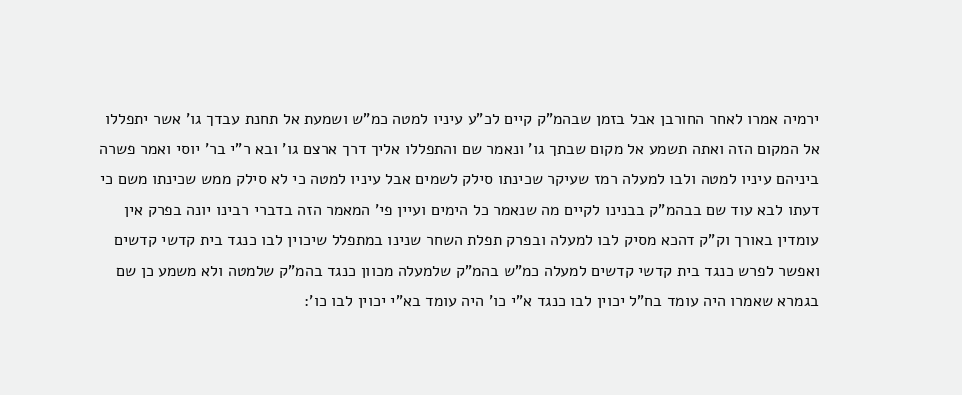ירמיה אמרו לאחר החורבן אבל בזמן שבהמ"ק קיים לכ"ע עיניו למטה כמ"ש ושמעת אל תחנת עבדך גו' אשר יתפללו אל המקום הזה ואתה תשמע אל מקום שבתך גו' ונאמר שם והתפללו אליך דרך ארצם גו' ובא ר"י בר' יוסי ואמר פשרה ביניהם עיניו למטה ולבו למעלה רמז שעיקר שכינתו סילק לשמים אבל עיניו למטה כי לא סילק ממש שכינתו משם כי דעתו לבא עוד שם בבהמ"ק בבנינו לקיים מה שנאמר כל הימים ועיין פי' המאמר הזה בדברי רבינו יונה בפרק אין עומדין באורך וק"ק דהכא מסיק לבו למעלה ובפרק תפלת השחר שנינו במתפלל שיכוין לבו כנגד בית קדשי קדשים ואפשר לפרש כנגד בית קדשי קדשים למעלה כמ"ש בהמ"ק שלמעלה מכוון כנגד בהמ"ק שלמטה ולא משמע כן שם בגמרא שאמרו היה עומד בח"ל יכוין לבו כנגד א"י כו' היה עומד בא"י יכוין לבו כו':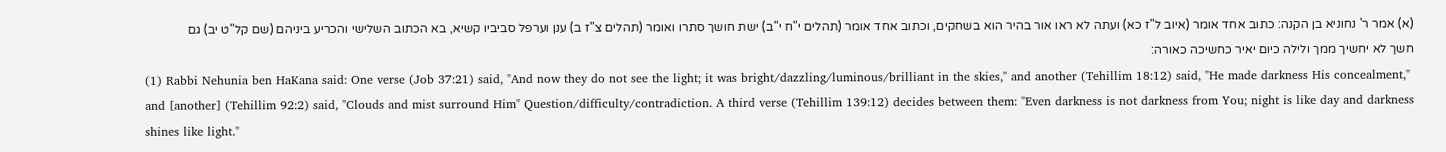(א) אמר ר' נחוניא בן הקנה: כתוב אחד אומר (איוב ל"ז כא) ועתה לא ראו אור בהיר הוא בשחקים, וכתוב אחד אומר (תהלים י"ח י"ב) ישת חושך סתרו ואומר (תהלים צ"ז ב) ענן וערפל סביביו קשיא, בא הכתוב השלישי והכריע ביניהם (שם קל"ט יב) גם חשך לא יחשיך ממך ולילה כיום יאיר כחשיכה כאורה:
(1) Rabbi Nehunia ben HaKana said: One verse (Job 37:21) said, "And now they do not see the light; it was bright/dazzling/luminous/brilliant in the skies," and another (Tehillim 18:12) said, "He made darkness His concealment," and [another] (Tehillim 92:2) said, "Clouds and mist surround Him" Question/difficulty/contradiction. A third verse (Tehillim 139:12) decides between them: "Even darkness is not darkness from You; night is like day and darkness shines like light."